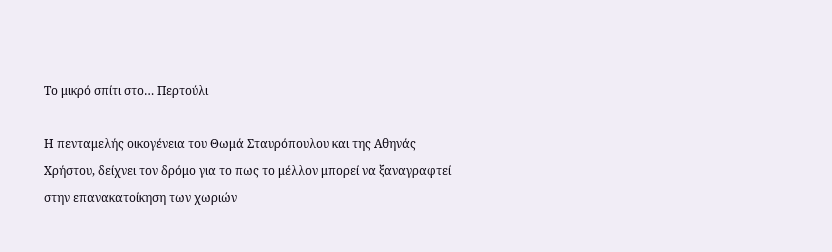Το μικρό σπίτι στο… Περτούλι

Η πενταμελής οικογένεια του Θωμά Σταυρόπουλου και της Αθηνάς Χρήστου, δείχνει τον δρόμο για το πως το μέλλον μπορεί να ξαναγραφτεί στην επανακατοίκηση των χωριών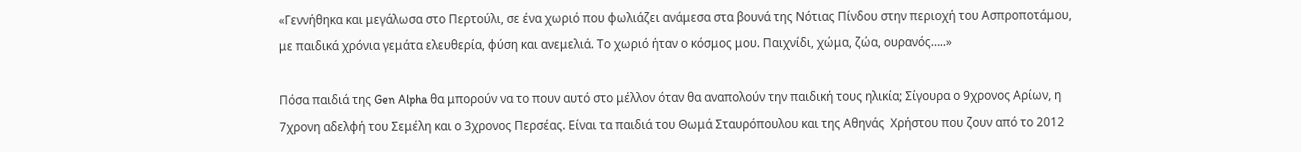«Γεννήθηκα και μεγάλωσα στο Περτούλι, σε ένα χωριό που φωλιάζει ανάμεσα στα βουνά της Νότιας Πίνδου στην περιοχή του Ασπροποτάμου, με παιδικά χρόνια γεμάτα ελευθερία, φύση και ανεμελιά. Το χωριό ήταν ο κόσμος μου. Παιχνίδι, χώμα, ζώα, ουρανός…..»

Πόσα παιδιά της Gen Alpha θα μπορούν να το πουν αυτό στο μέλλον όταν θα αναπολούν την παιδική τους ηλικία; Σίγουρα ο 9χρονος Αρίων, η 7χρονη αδελφή του Σεμέλη και ο 3χρονος Περσέας. Είναι τα παιδιά του Θωμά Σταυρόπουλου και της Αθηνάς  Χρήστου που ζουν από το 2012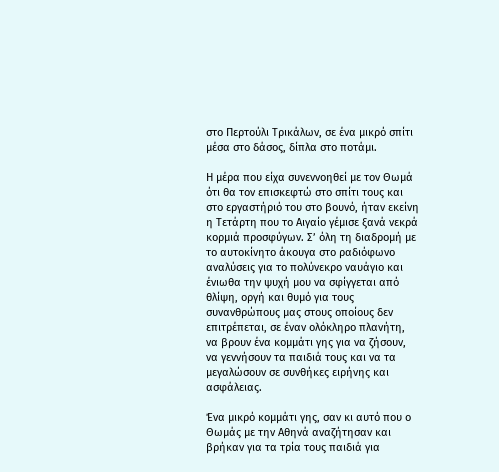στο Περτούλι Τρικάλων, σε ένα μικρό σπίτι μέσα στο δάσος, δίπλα στο ποτάμι.

Η μέρα που είχα συνεννοηθεί με τον Θωμά ότι θα τον επισκεφτώ στο σπίτι τους και στο εργαστήριό του στο βουνό, ήταν εκείνη η Τετάρτη που το Αιγαίο γέμισε ξανά νεκρά κορμιά προσφύγων. Σ’ όλη τη διαδρομή με το αυτοκίνητο άκουγα στο ραδιόφωνο αναλύσεις για το πολύνεκρο ναυάγιο και ένιωθα την ψυχή μου να σφίγγεται από θλίψη, οργή και θυμό για τους συνανθρώπους μας στους οποίους δεν επιτρέπεται, σε έναν ολόκληρο πλανήτη, να βρουν ένα κομμάτι γης για να ζήσουν, να γεννήσουν τα παιδιά τους και να τα μεγαλώσουν σε συνθήκες ειρήνης και ασφάλειας.

Ένα μικρό κομμάτι γης, σαν κι αυτό που ο Θωμάς με την Αθηνά αναζήτησαν και βρήκαν για τα τρία τους παιδιά για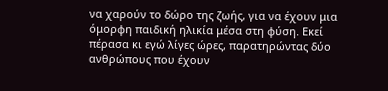να χαρούν το δώρο της ζωής, για να έχουν μια όμορφη παιδική ηλικία μέσα στη φύση. Εκεί πέρασα κι εγώ λίγες ώρες, παρατηρώντας δύο ανθρώπους που έχουν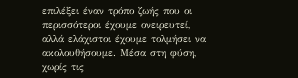επιλέξει έναν τρόπο ζωής που οι περισσότεροι έχουμε ονειρευτεί, αλλά ελάχιστοι έχουμε τολμήσει να ακολουθήσουμε. Μέσα στη φύση, χωρίς τις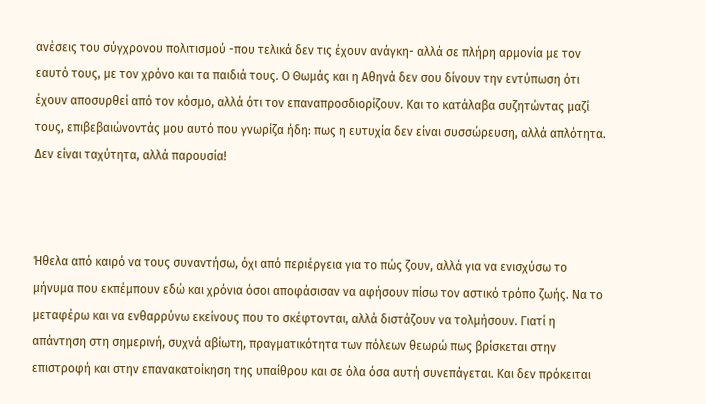ανέσεις του σύγχρονου πολιτισμού -που τελικά δεν τις έχουν ανάγκη- αλλά σε πλήρη αρμονία με τον εαυτό τους, με τον χρόνο και τα παιδιά τους. Ο Θωμάς και η Αθηνά δεν σου δίνουν την εντύπωση ότι έχουν αποσυρθεί από τον κόσμο, αλλά ότι τον επαναπροσδιορίζουν. Και το κατάλαβα συζητώντας μαζί τους, επιβεβαιώνοντάς μου αυτό που γνωρίζα ήδη: πως η ευτυχία δεν είναι συσσώρευση, αλλά απλότητα. Δεν είναι ταχύτητα, αλλά παρουσία!



Ήθελα από καιρό να τους συναντήσω, όχι από περιέργεια για το πώς ζουν, αλλά για να ενισχύσω το μήνυμα που εκπέμπουν εδώ και χρόνια όσοι αποφάσισαν να αφήσουν πίσω τον αστικό τρόπο ζωής. Να το μεταφέρω και να ενθαρρύνω εκείνους που το σκέφτονται, αλλά διστάζουν να τολμήσουν. Γιατί η απάντηση στη σημερινή, συχνά αβίωτη, πραγματικότητα των πόλεων θεωρώ πως βρίσκεται στην επιστροφή και στην επανακατοίκηση της υπαίθρου και σε όλα όσα αυτή συνεπάγεται. Και δεν πρόκειται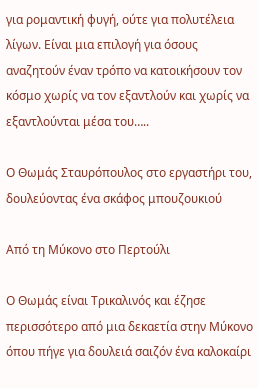για ρομαντική φυγή, ούτε για πολυτέλεια λίγων. Είναι μια επιλογή για όσους αναζητούν έναν τρόπο να κατοικήσουν τον κόσμο χωρίς να τον εξαντλούν και χωρίς να εξαντλούνται μέσα του…..

Ο Θωμάς Σταυρόπουλος στο εργαστήρι του, δουλεύοντας ένα σκάφος μπουζουκιού

Από τη Μύκονο στο Περτούλι

Ο Θωμάς είναι Τρικαλινός και έζησε περισσότερο από μια δεκαετία στην Μύκονο όπου πήγε για δουλειά σαιζόν ένα καλοκαίρι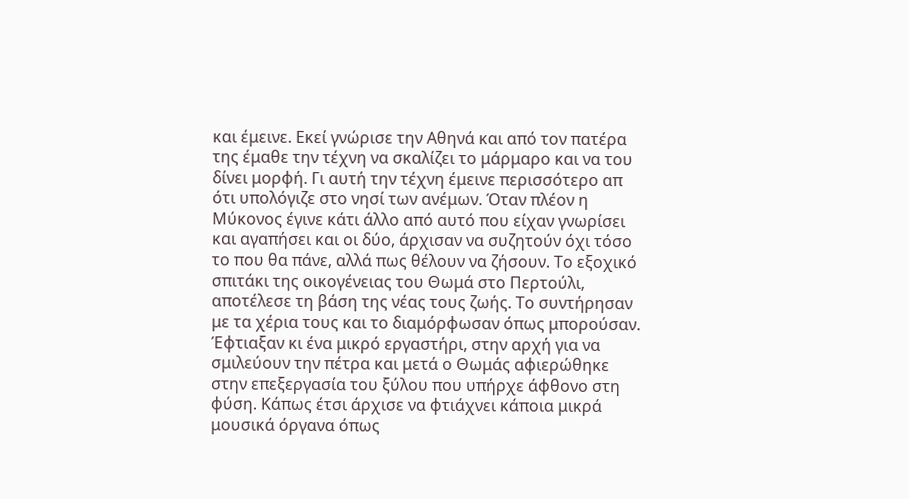και έμεινε. Εκεί γνώρισε την Αθηνά και από τον πατέρα της έμαθε την τέχνη να σκαλίζει το μάρμαρο και να του δίνει μορφή. Γι αυτή την τέχνη έμεινε περισσότερο απ ότι υπολόγιζε στο νησί των ανέμων. Όταν πλέον η Μύκονος έγινε κάτι άλλο από αυτό που είχαν γνωρίσει και αγαπήσει και οι δύο, άρχισαν να συζητούν όχι τόσο το που θα πάνε, αλλά πως θέλουν να ζήσουν. Το εξοχικό σπιτάκι της οικογένειας του Θωμά στο Περτούλι, αποτέλεσε τη βάση της νέας τους ζωής. Το συντήρησαν με τα χέρια τους και το διαμόρφωσαν όπως μπορούσαν. Έφτιαξαν κι ένα μικρό εργαστήρι, στην αρχή για να σμιλεύουν την πέτρα και μετά ο Θωμάς αφιερώθηκε στην επεξεργασία του ξύλου που υπήρχε άφθονο στη φύση. Κάπως έτσι άρχισε να φτιάχνει κάποια μικρά μουσικά όργανα όπως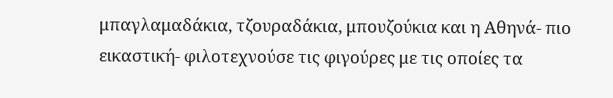μπαγλαμαδάκια, τζουραδάκια, μπουζούκια και η Αθηνά- πιο εικαστική- φιλοτεχνούσε τις φιγούρες με τις οποίες τα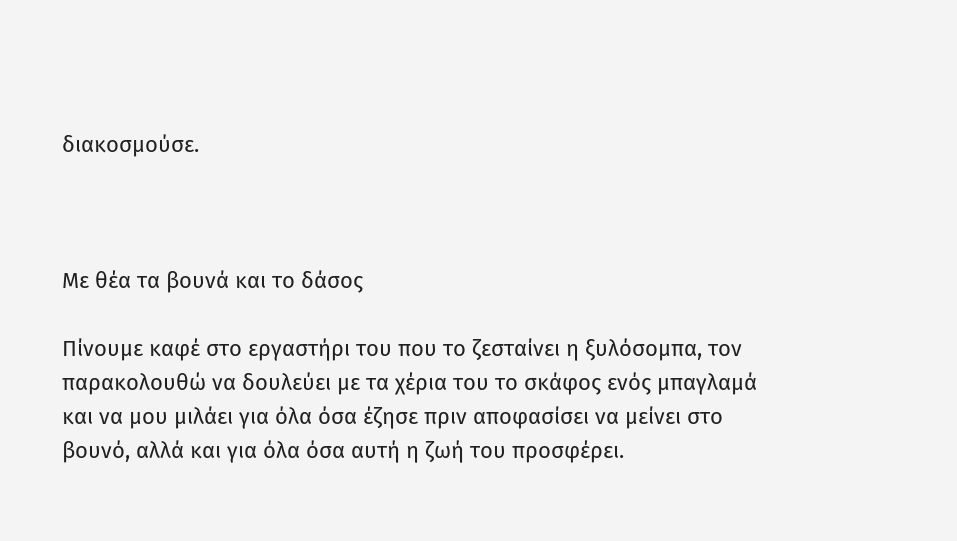διακοσμούσε.



Με θέα τα βουνά και το δάσος

Πίνουμε καφέ στο εργαστήρι του που το ζεσταίνει η ξυλόσομπα, τον παρακολουθώ να δουλεύει με τα χέρια του το σκάφος ενός μπαγλαμά και να μου μιλάει για όλα όσα έζησε πριν αποφασίσει να μείνει στο βουνό, αλλά και για όλα όσα αυτή η ζωή του προσφέρει.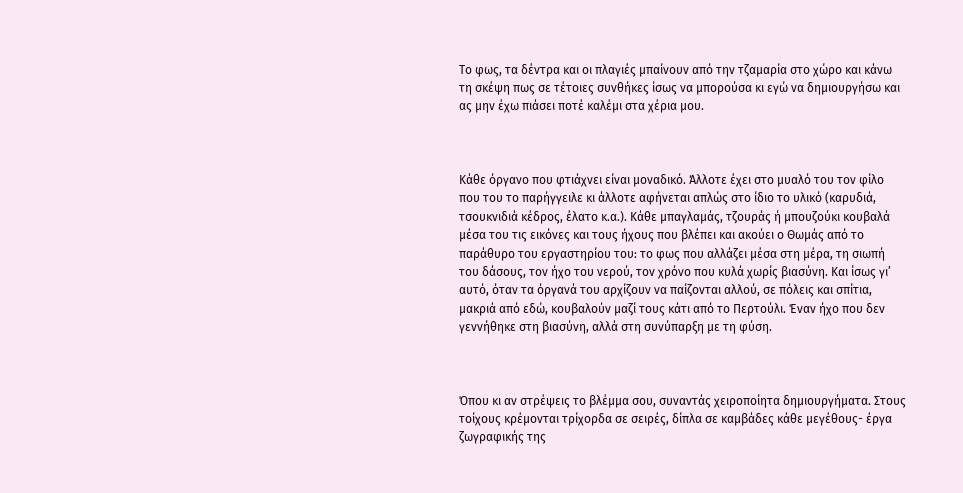Το φως, τα δέντρα και οι πλαγιές μπαίνουν από την τζαμαρία στο χώρο και κάνω τη σκέψη πως σε τέτοιες συνθήκες ίσως να μπορούσα κι εγώ να δημιουργήσω και ας μην έχω πιάσει ποτέ καλέμι στα χέρια μου.



Κάθε όργανο που φτιάχνει είναι μοναδικό. Άλλοτε έχει στο μυαλό του τον φίλο που του το παρήγγειλε κι άλλοτε αφήνεται απλώς στο ίδιο το υλικό (καρυδιά, τσουκνιδιά κέδρος, έλατο κ.α.). Κάθε μπαγλαμάς, τζουράς ή μπουζούκι κουβαλά μέσα του τις εικόνες και τους ήχους που βλέπει και ακούει ο Θωμάς από το παράθυρο του εργαστηρίου του: το φως που αλλάζει μέσα στη μέρα, τη σιωπή του δάσους, τον ήχο του νερού, τον χρόνο που κυλά χωρίς βιασύνη. Και ίσως γι’ αυτό, όταν τα όργανά του αρχίζουν να παίζονται αλλού, σε πόλεις και σπίτια, μακριά από εδώ, κουβαλούν μαζί τους κάτι από το Περτούλι. Έναν ήχο που δεν γεννήθηκε στη βιασύνη, αλλά στη συνύπαρξη με τη φύση.



Όπου κι αν στρέψεις το βλέμμα σου, συναντάς χειροποίητα δημιουργήματα. Στους τοίχους κρέμονται τρίχορδα σε σειρές, δίπλα σε καμβάδες κάθε μεγέθους- έργα ζωγραφικής της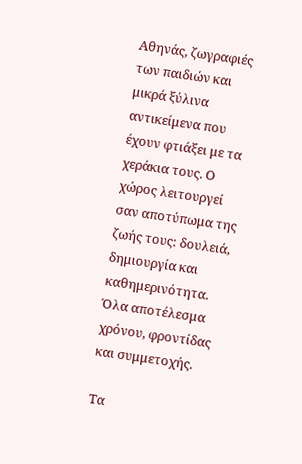Αθηνάς, ζωγραφιές των παιδιών και μικρά ξύλινα αντικείμενα που έχουν φτιάξει με τα χεράκια τους. Ο χώρος λειτουργεί σαν αποτύπωμα της ζωής τους: δουλειά, δημιουργία και καθημερινότητα. Όλα αποτέλεσμα χρόνου, φροντίδας και συμμετοχής.

Τα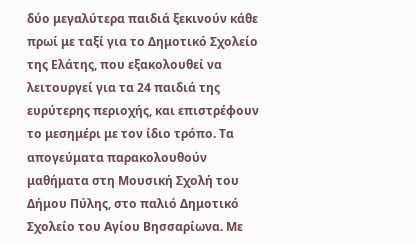δύο μεγαλύτερα παιδιά ξεκινούν κάθε πρωί με ταξί για το Δημοτικό Σχολείο της Ελάτης, που εξακολουθεί να λειτουργεί για τα 24 παιδιά της ευρύτερης περιοχής, και επιστρέφουν το μεσημέρι με τον ίδιο τρόπο. Τα απογεύματα παρακολουθούν μαθήματα στη Μουσική Σχολή του Δήμου Πύλης, στο παλιό Δημοτικό Σχολείο του Αγίου Βησσαρίωνα. Με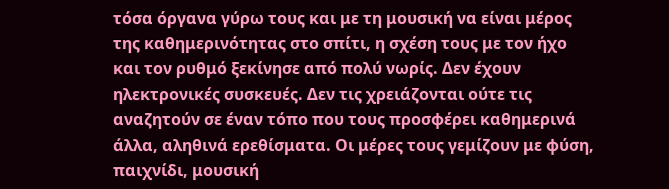τόσα όργανα γύρω τους και με τη μουσική να είναι μέρος της καθημερινότητας στο σπίτι, η σχέση τους με τον ήχο και τον ρυθμό ξεκίνησε από πολύ νωρίς. Δεν έχουν ηλεκτρονικές συσκευές. Δεν τις χρειάζονται ούτε τις αναζητούν σε έναν τόπο που τους προσφέρει καθημερινά άλλα, αληθινά ερεθίσματα. Οι μέρες τους γεμίζουν με φύση, παιχνίδι, μουσική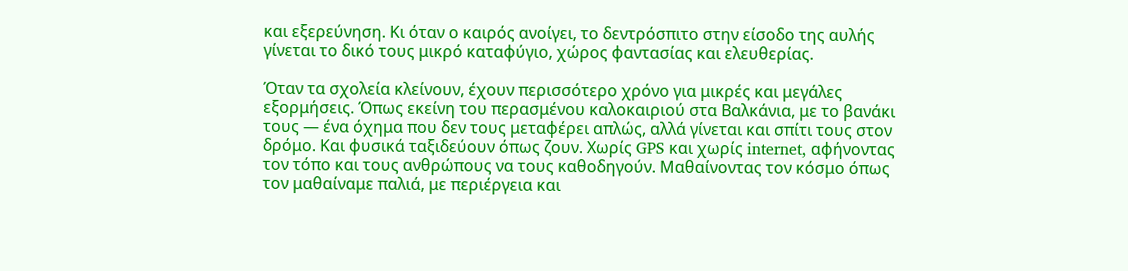και εξερεύνηση. Κι όταν ο καιρός ανοίγει, το δεντρόσπιτο στην είσοδο της αυλής γίνεται το δικό τους μικρό καταφύγιο, χώρος φαντασίας και ελευθερίας.

Όταν τα σχολεία κλείνουν, έχουν περισσότερο χρόνο για μικρές και μεγάλες εξορμήσεις. Όπως εκείνη του περασμένου καλοκαιριού στα Βαλκάνια, με το βανάκι τους — ένα όχημα που δεν τους μεταφέρει απλώς, αλλά γίνεται και σπίτι τους στον δρόμο. Και φυσικά ταξιδεύουν όπως ζουν. Χωρίς GPS και χωρίς internet, αφήνοντας τον τόπο και τους ανθρώπους να τους καθοδηγούν. Μαθαίνοντας τον κόσμο όπως τον μαθαίναμε παλιά, με περιέργεια και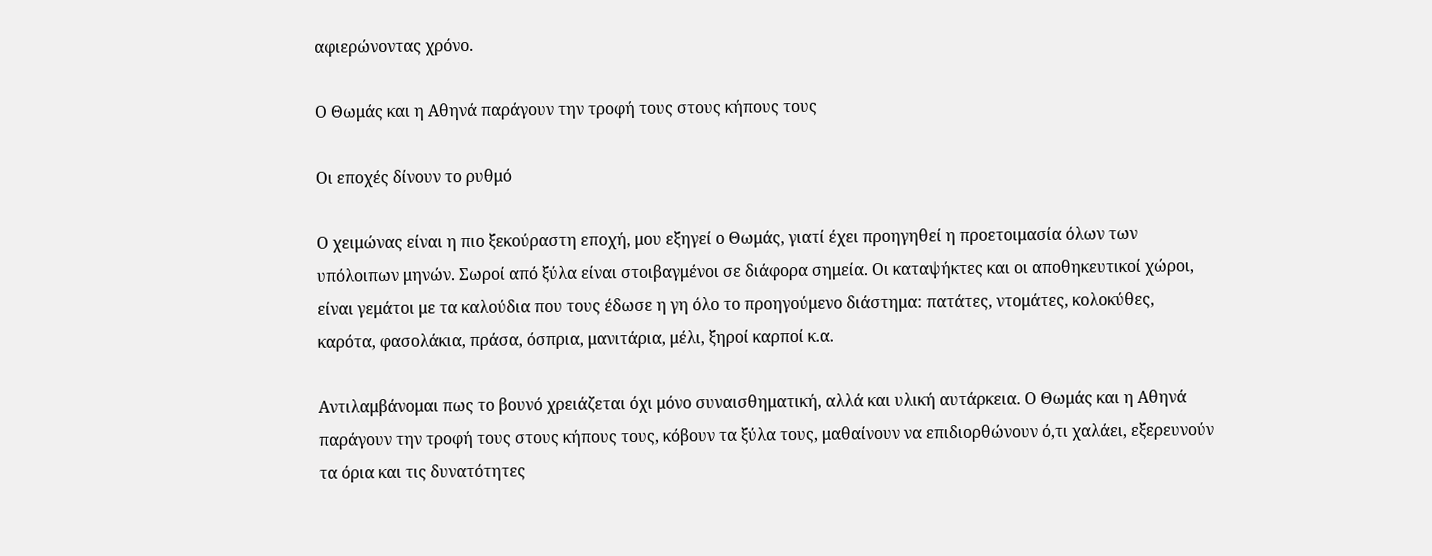αφιερώνοντας χρόνο.

Ο Θωμάς και η Αθηνά παράγουν την τροφή τους στους κήπους τους

Οι εποχές δίνουν το ρυθμό

Ο χειμώνας είναι η πιο ξεκούραστη εποχή, μου εξηγεί ο Θωμάς, γιατί έχει προηγηθεί η προετοιμασία όλων των υπόλοιπων μηνών. Σωροί από ξύλα είναι στοιβαγμένοι σε διάφορα σημεία. Οι καταψήκτες και οι αποθηκευτικοί χώροι, είναι γεμάτοι με τα καλούδια που τους έδωσε η γη όλο το προηγούμενο διάστημα: πατάτες, ντομάτες, κολοκύθες, καρότα, φασολάκια, πράσα, όσπρια, μανιτάρια, μέλι, ξηροί καρποί κ.α.

Αντιλαμβάνομαι πως το βουνό χρειάζεται όχι μόνο συναισθηματική, αλλά και υλική αυτάρκεια. Ο Θωμάς και η Αθηνά παράγουν την τροφή τους στους κήπους τους, κόβουν τα ξύλα τους, μαθαίνουν να επιδιορθώνουν ό,τι χαλάει, εξερευνούν τα όρια και τις δυνατότητες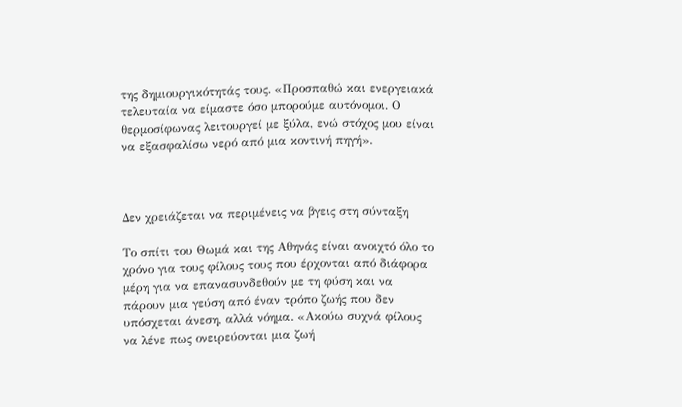της δημιουργικότητάς τους. «Προσπαθώ και ενεργειακά τελευταία να είμαστε όσο μπορούμε αυτόνομοι. Ο θερμοσίφωνας λειτουργεί με ξύλα, ενώ στόχος μου είναι να εξασφαλίσω νερό από μια κοντινή πηγή».



Δεν χρειάζεται να περιμένεις να βγεις στη σύνταξη

Το σπίτι του Θωμά και της Αθηνάς είναι ανοιχτό όλο το χρόνο για τους φίλους τους που έρχονται από διάφορα μέρη για να επανασυνδεθούν με τη φύση και να πάρουν μια γεύση από έναν τρόπο ζωής που δεν υπόσχεται άνεση, αλλά νόημα. «Ακούω συχνά φίλους να λένε πως ονειρεύονται μια ζωή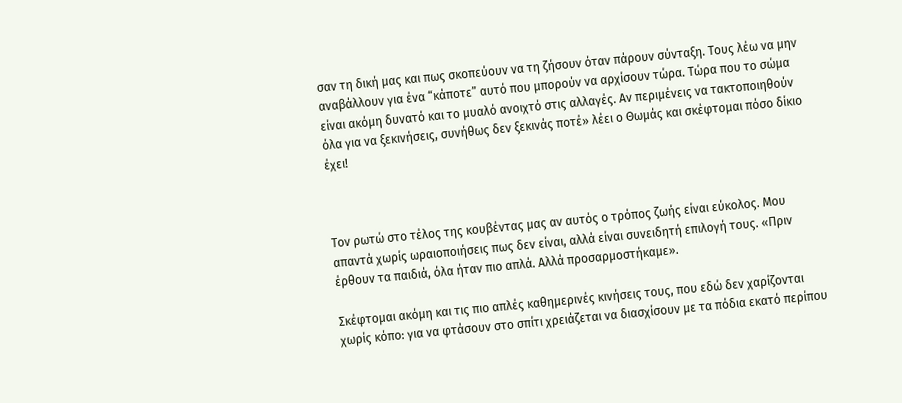σαν τη δική μας και πως σκοπεύουν να τη ζήσουν όταν πάρουν σύνταξη. Τους λέω να μην αναβάλλουν για ένα “κάποτε” αυτό που μπορούν να αρχίσουν τώρα. Τώρα που το σώμα είναι ακόμη δυνατό και το μυαλό ανοιχτό στις αλλαγές. Αν περιμένεις να τακτοποιηθούν όλα για να ξεκινήσεις, συνήθως δεν ξεκινάς ποτέ» λέει ο Θωμάς και σκέφτομαι πόσο δίκιο έχει!



Τον ρωτώ στο τέλος της κουβέντας μας αν αυτός ο τρόπος ζωής είναι εύκολος. Μου απαντά χωρίς ωραιοποιήσεις πως δεν είναι, αλλά είναι συνειδητή επιλογή τους. «Πριν έρθουν τα παιδιά, όλα ήταν πιο απλά. Αλλά προσαρμοστήκαμε».

Σκέφτομαι ακόμη και τις πιο απλές καθημερινές κινήσεις τους, που εδώ δεν χαρίζονται χωρίς κόπο: για να φτάσουν στο σπίτι χρειάζεται να διασχίσουν με τα πόδια εκατό περίπου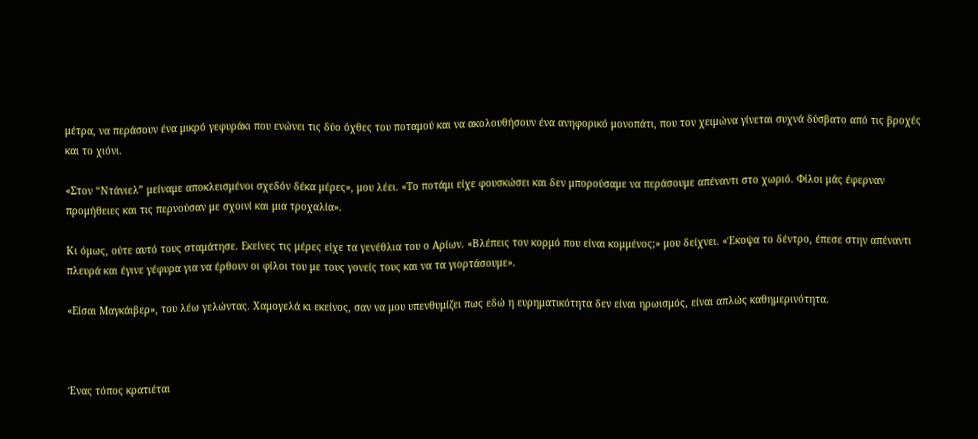μέτρα, να περάσουν ένα μικρό γεφυράκι που ενώνει τις δύο όχθες του ποταμού και να ακολουθήσουν ένα ανηφορικό μονοπάτι, που τον χειμώνα γίνεται συχνά δύσβατο από τις βροχές και το χιόνι.

«Στον “Ντάνιελ” μείναμε αποκλεισμένοι σχεδόν δέκα μέρες», μου λέει. «Το ποτάμι είχε φουσκώσει και δεν μπορούσαμε να περάσουμε απέναντι στο χωριό. Φίλοι μάς έφερναν προμήθειες και τις περνούσαν με σχοινί και μια τροχαλία».

Κι όμως, ούτε αυτό τους σταμάτησε. Εκείνες τις μέρες είχε τα γενέθλια του ο Αρίων. «Βλέπεις τον κορμό που είναι κομμένος;» μου δείχνει. «Έκοψα το δέντρο, έπεσε στην απέναντι πλευρά και έγινε γέφυρα για να έρθουν οι φίλοι του με τους γονείς τους και να τα γιορτάσουμε».

«Είσαι Μαγκάιβερ», του λέω γελώντας. Χαμογελά κι εκείνος, σαν να μου υπενθυμίζει πως εδώ η ευρηματικότητα δεν είναι ηρωισμός, είναι απλώς καθημερινότητα.



Ένας τόπος κρατιέται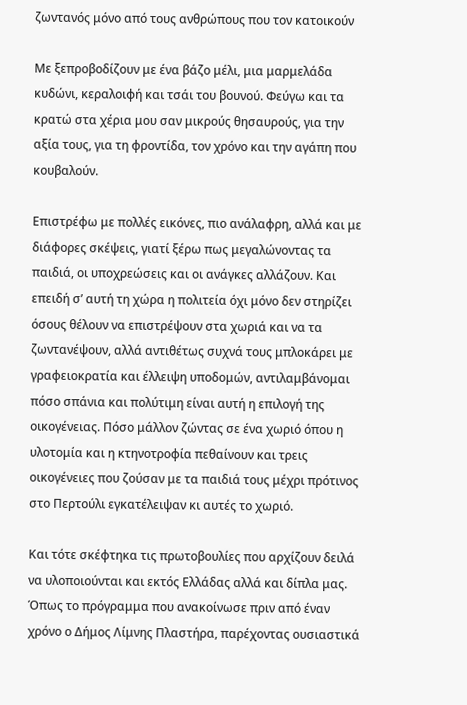ζωντανός μόνο από τους ανθρώπους που τον κατοικούν

Με ξεπροβοδίζουν με ένα βάζο μέλι, μια μαρμελάδα κυδώνι, κεραλοιφή και τσάι του βουνού. Φεύγω και τα κρατώ στα χέρια μου σαν μικρούς θησαυρούς, για την αξία τους, για τη φροντίδα, τον χρόνο και την αγάπη που κουβαλούν.

Επιστρέφω με πολλές εικόνες, πιο ανάλαφρη, αλλά και με διάφορες σκέψεις, γιατί ξέρω πως μεγαλώνοντας τα παιδιά, οι υποχρεώσεις και οι ανάγκες αλλάζουν. Και επειδή σ’ αυτή τη χώρα η πολιτεία όχι μόνο δεν στηρίζει όσους θέλουν να επιστρέψουν στα χωριά και να τα ζωντανέψουν, αλλά αντιθέτως συχνά τους μπλοκάρει με γραφειοκρατία και έλλειψη υποδομών, αντιλαμβάνομαι πόσο σπάνια και πολύτιμη είναι αυτή η επιλογή της οικογένειας. Πόσο μάλλον ζώντας σε ένα χωριό όπου η υλοτομία και η κτηνοτροφία πεθαίνουν και τρεις οικογένειες που ζούσαν με τα παιδιά τους μέχρι πρότινος στο Περτούλι εγκατέλειψαν κι αυτές το χωριό.

Και τότε σκέφτηκα τις πρωτοβουλίες που αρχίζουν δειλά να υλοποιούνται και εκτός Ελλάδας αλλά και δίπλα μας. Όπως το πρόγραμμα που ανακοίνωσε πριν από έναν χρόνο ο Δήμος Λίμνης Πλαστήρα, παρέχοντας ουσιαστικά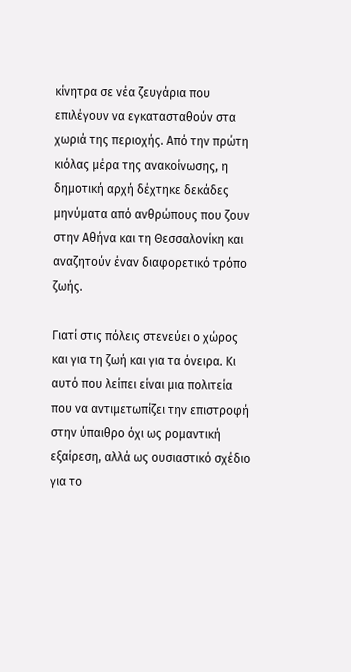κίνητρα σε νέα ζευγάρια που επιλέγουν να εγκατασταθούν στα χωριά της περιοχής. Από την πρώτη κιόλας μέρα της ανακοίνωσης, η δημοτική αρχή δέχτηκε δεκάδες μηνύματα από ανθρώπους που ζουν στην Αθήνα και τη Θεσσαλονίκη και αναζητούν έναν διαφορετικό τρόπο ζωής.

Γιατί στις πόλεις στενεύει ο χώρος και για τη ζωή και για τα όνειρα. Κι αυτό που λείπει είναι μια πολιτεία που να αντιμετωπίζει την επιστροφή στην ύπαιθρο όχι ως ρομαντική εξαίρεση, αλλά ως ουσιαστικό σχέδιο για το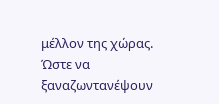μέλλον της χώρας. Ώστε να ξαναζωντανέψουν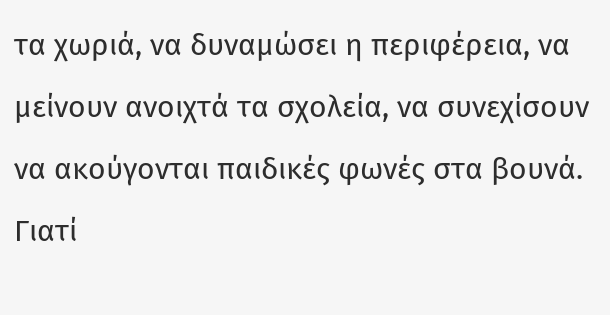τα χωριά, να δυναμώσει η περιφέρεια, να μείνουν ανοιχτά τα σχολεία, να συνεχίσουν να ακούγονται παιδικές φωνές στα βουνά. Γιατί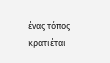ένας τόπος κρατιέται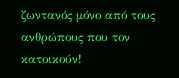ζωντανός μόνο από τους ανθρώπους που τον κατοικούν!